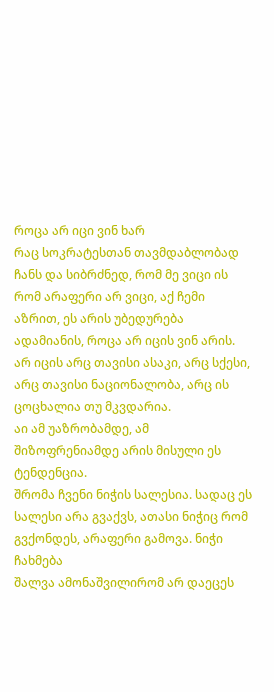როცა არ იცი ვინ ხარ
რაც სოკრატესთან თავმდაბლობად ჩანს და სიბრძნედ, რომ მე ვიცი ის რომ არაფერი არ ვიცი, აქ ჩემი აზრით, ეს არის უბედურება ადამიანის, როცა არ იცის ვინ არის. არ იცის არც თავისი ასაკი, არც სქესი, არც თავისი ნაციონალობა, არც ის ცოცხალია თუ მკვდარია.
აი ამ უაზრობამდე, ამ შიზოფრენიამდე არის მისული ეს ტენდენცია.
შრომა ჩვენი ნიჭის სალესია. სადაც ეს სალესი არა გვაქვს, ათასი ნიჭიც რომ გვქონდეს, არაფერი გამოვა. ნიჭი ჩახმება
შალვა ამონაშვილირომ არ დაეცეს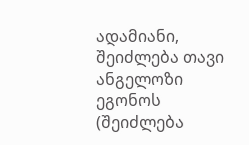ადამიანი, შეიძლება თავი ანგელოზი ეგონოს (შეიძლება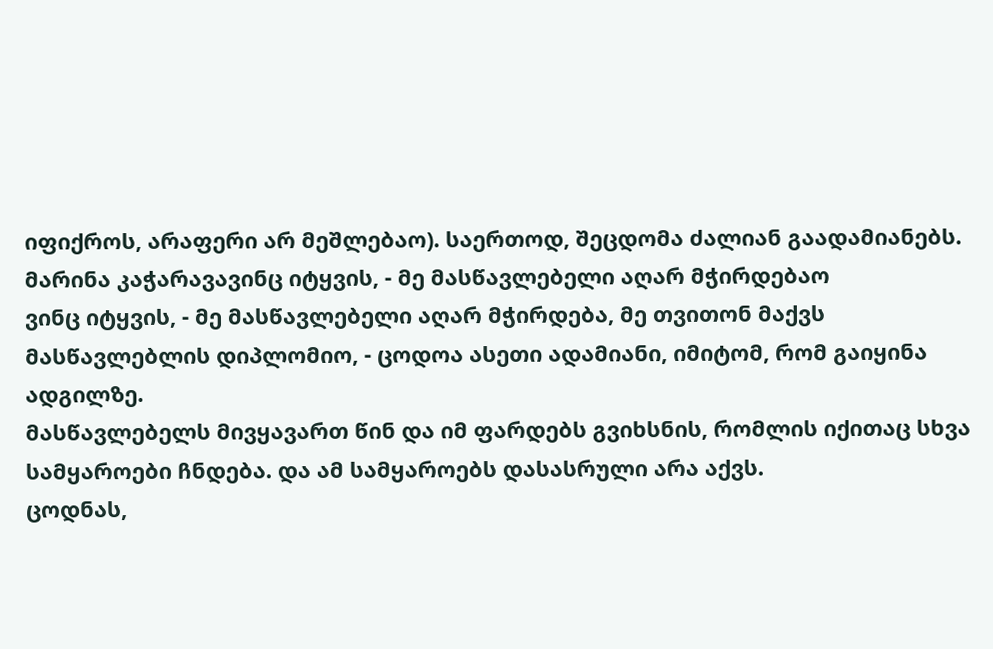იფიქროს, არაფერი არ მეშლებაო). საერთოდ, შეცდომა ძალიან გაადამიანებს.
მარინა კაჭარავავინც იტყვის, - მე მასწავლებელი აღარ მჭირდებაო
ვინც იტყვის, - მე მასწავლებელი აღარ მჭირდება, მე თვითონ მაქვს მასწავლებლის დიპლომიო, - ცოდოა ასეთი ადამიანი, იმიტომ, რომ გაიყინა ადგილზე.
მასწავლებელს მივყავართ წინ და იმ ფარდებს გვიხსნის, რომლის იქითაც სხვა სამყაროები ჩნდება. და ამ სამყაროებს დასასრული არა აქვს.
ცოდნას,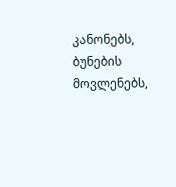კანონებს, ბუნების მოვლენებს,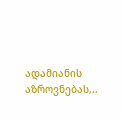ადამიანის აზროვნებას,..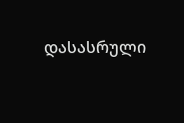დასასრული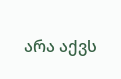არა აქვს